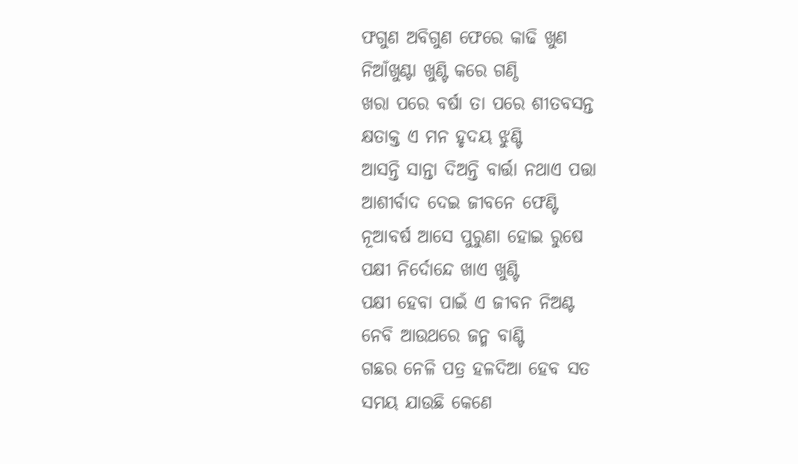ଫଗୁଣ ଅବିଗୁଣ ଫେରେ କାଢି ଖୁଣ
ନିଆଁଖୁଣ୍ଟା ଖୁଣ୍ଟି କରେ ଗଣ୍ଠି
ଖରା ପରେ ବର୍ଷା ତା ପରେ ଶୀତବସନ୍ତ
କ୍ଷତାକ୍ତ ଏ ମନ ହୃଦୟ ଝୁଣ୍ଟି
ଆସନ୍ତି ସାନ୍ତା ଦିଅନ୍ତି ବାର୍ତ୍ତା ନଥାଏ ପତ୍ତା
ଆଶୀର୍ବାଦ ଦେଇ ଜୀବନେ ଫେଣ୍ଟି
ନୂଆବର୍ଷ ଆସେ ପୁରୁଣା ହୋଇ ରୁଷେ
ପକ୍ଷୀ ନିର୍ଦୋନ୍ଦେ ଖାଏ ଖୁଣ୍ଟି
ପକ୍ଷୀ ହେବା ପାଇଁ ଏ ଜୀବନ ନିଅଣ୍ଟ
ନେବି ଆଉଥରେ ଜନ୍ମ ବାଣ୍ଟି
ଗଛର ନେଳି ପତ୍ର ହଳଦିଆ ହେବ ସତ
ସମୟ ଯାଉଛି କେଣେ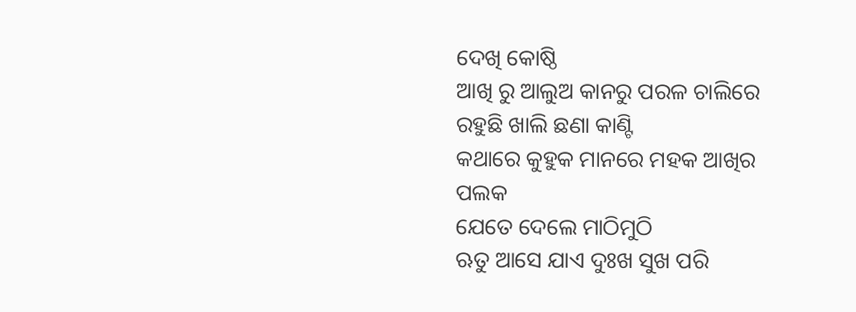ଦେଖି କୋଷ୍ଠି
ଆଖି ରୁ ଆଲୁଅ କାନରୁ ପରଳ ଚାଲିରେ
ରହୁଛି ଖାଲି ଛଣା କାଣ୍ଟି
କଥାରେ କୁହୁକ ମାନରେ ମହକ ଆଖିର ପଲକ
ଯେତେ ଦେଲେ ମାଠିମୁଠି
ଋତୁ ଆସେ ଯାଏ ଦୁଃଖ ସୁଖ ପରି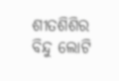ଶୀତଶିଶିର ବିନ୍ଦୁ ଲୋଟି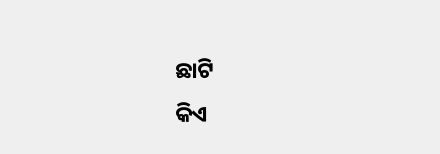ଛାଟି
କିଏ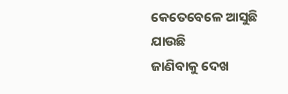କେତେବେଳେ ଆସୁଛି ଯାଉଛି
ଜାଣିବାକୁ ଦେଖ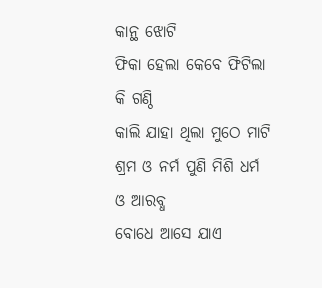କାନ୍ଥ ଝୋଟି
ଫିକା ହେଲା କେବେ ଫିଟିଲା କି ଗଣ୍ଠି
କାଲି ଯାହା ଥିଲା ମୁଠେ ମାଟି
ଶ୍ରମ ଓ ନର୍ମ ପୁଣି ମିଶି ଧର୍ମ ଓ ଆରବ୍ଧ
ବୋଧେ ଆସେ ଯାଏ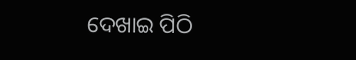ଦେଖାଇ ପିଠି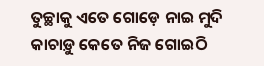ତୁଚ୍ଛାକୁ ଏତେ ଗୋଡ଼େ ନାଇ ମୁଦି
କାଚାଡ଼ୁ କେତେ ନିଜ ଗୋଇଠି